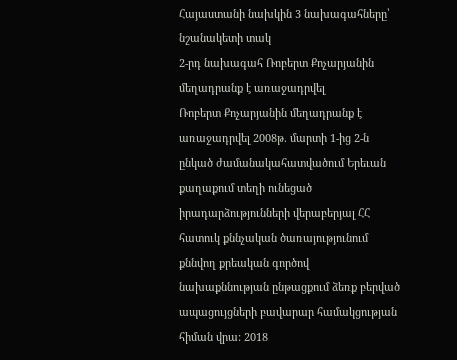Հայաստանի նախկին 3 նախագահները՝ նշանակետի տակ
2-րդ նախագահ Ռոբերտ Քոչարյանին մեղադրանք է առաջադրվել
Ռոբերտ Քոչարյանին մեղադրանք է առաջադրվել 2008թ. մարտի 1-ից 2-ն ընկած ժամանակահատվածում Երեւան քաղաքում տեղի ունեցած իրադարձությունների վերաբերյալ ՀՀ հատուկ քննչական ծառայությունում քննվող քրեական գործով նախաքննության ընթացքում ձեռք բերված ապացույցների բավարար համակցության հիման վրա: 2018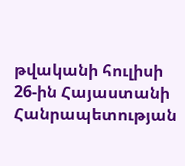թվականի հուլիսի 26-ին Հայաստանի Հանրապետության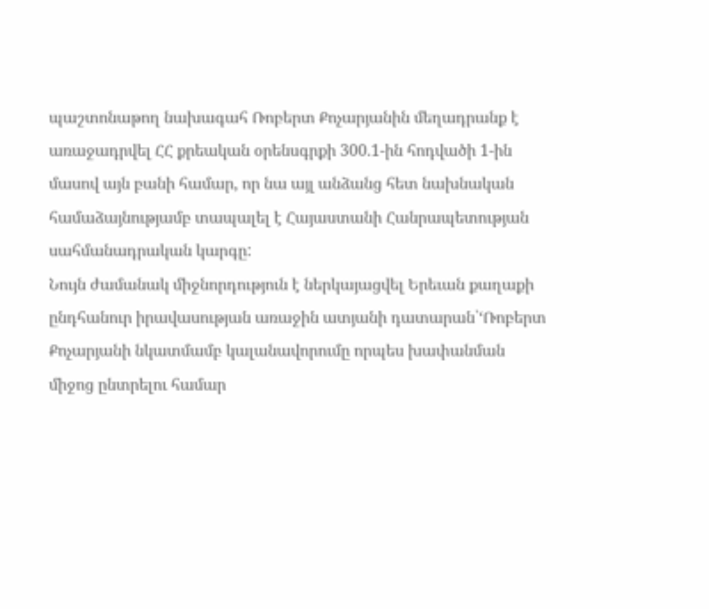պաշտոնաթող նախագահ Ռոբերտ Քոչարյանին մեղադրանք է առաջադրվել ՀՀ քրեական օրենսգրքի 300.1-ին հոդվածի 1-ին մասով այն բանի համար, որ նա այլ անձանց հետ նախնական համաձայնությամբ տապալել է Հայաստանի Հանրապետության սահմանադրական կարգը:
Նույն ժամանակ միջնորդություն է ներկայացվել Երեւան քաղաքի ընդհանուր իրավասության առաջին ատյանի դատարան՝‘Ռոբերտ Քոչարյանի նկատմամբ կալանավորումը որպես խափանման միջոց ընտրելու համար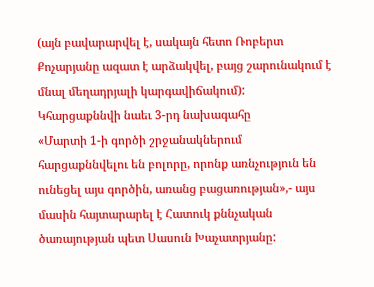(այն բավարարվել է, սակայն հետո Ռոբերտ Քոչարյանը ազատ է արձակվել, բայց շարունակում է մնալ մեղադրյալի կարգավիճակում):
Կհարցաքննվի նաեւ 3-րդ նախագահը
«Մարտի 1-ի գործի շրջանակներում հարցաքննվելու են բոլորը, որոնք առնչություն են ունեցել այս գործին, առանց բացառության»,- այս մասին հայտարարել է Հատուկ քննչական ծառայության պետ Սասուն Խաչատրյանը: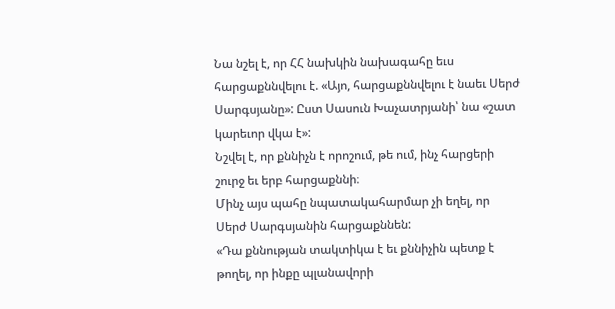Նա նշել է, որ ՀՀ նախկին նախագահը եւս հարցաքննվելու է. «Այո, հարցաքննվելու է նաեւ Սերժ Սարգսյանը»: Ըստ Սասուն Խաչատրյանի՝ նա «շատ կարեւոր վկա է»:
Նշվել է, որ քննիչն է որոշում, թե ում, ինչ հարցերի շուրջ եւ երբ հարցաքննի։
Մինչ այս պահը նպատակահարմար չի եղել, որ Սերժ Սարգսյանին հարցաքննեն:
«Դա քննության տակտիկա է եւ քննիչին պետք է թողել, որ ինքը պլանավորի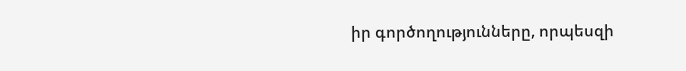իր գործողությունները, որպեսզի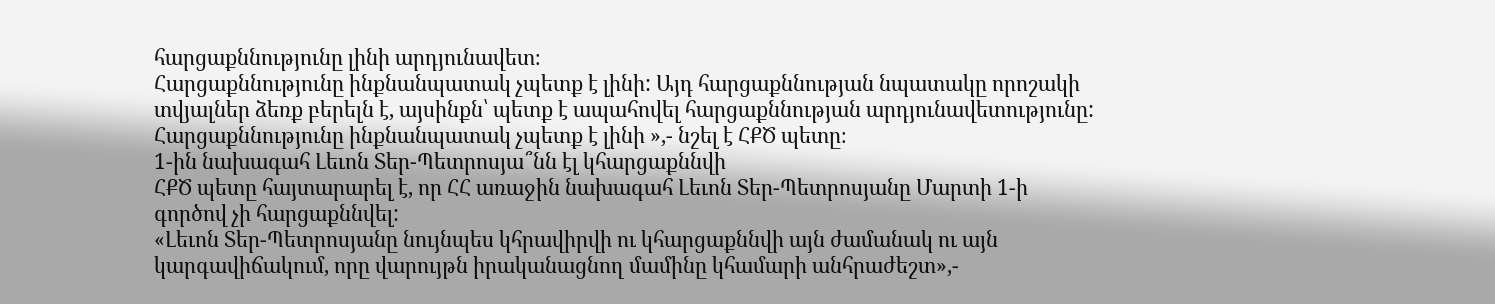հարցաքննությունը լինի արդյունավետ։
Հարցաքննությունը ինքնանպատակ չպետք է լինի: Այդ հարցաքննության նպատակը որոշակի տվյալներ ձեռք բերելն է, այսինքն՝ պետք է ապահովել հարցաքննության արդյունավետությունը: Հարցաքննությունը ինքնանպատակ չպետք է լինի »,- նշել է ՀՔԾ պետը։
1-ին նախագահ Լեւոն Տեր-Պետրոսյա՞նն էլ կհարցաքննվի
ՀՔԾ պետը հայտարարել է, որ ՀՀ առաջին նախագահ Լեւոն Տեր-Պետրոսյանը Մարտի 1-ի գործով չի հարցաքննվել:
«Լեւոն Տեր-Պետրոսյանը նույնպես կհրավիրվի ու կհարցաքննվի այն ժամանակ ու այն կարգավիճակում, որը վարույթն իրականացնող մամինը կհամարի անհրաժեշտ»,-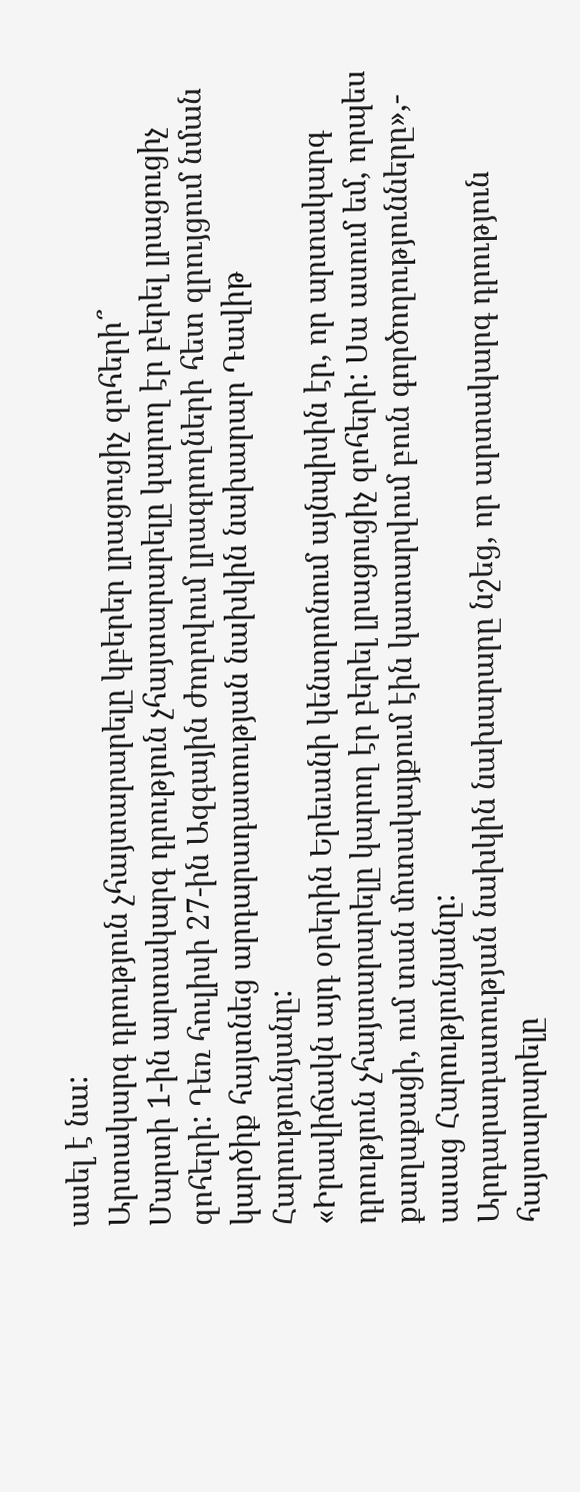ասել է նա:
Արտակարգ դրություն չհայտարարելը կբերեր լրացուցիչ զոհերի՞
Մարտի 1-ին արտակարգ դրություն չհայտարարելը կարող էր բերել լրացուցիչ զոհերի: Դեռ հուլիսի 27-ին Ազգային ժողովում լրագրողների հետ զրույցում նման կարծիք հայտնեց արդարադատության նախկին նախարար Դավիթ Հարությունյանը:
«Իրավիճակն այդ օրերին Երեւանի կենտրոնում այնպիսին էր, որ արտակարգ դրություն չհայտարարելը կարող էր բերել լրացուցիչ զոհերի: Սա ասում եմ, որպես քաղաքացի, ում տան մոտակայքում էին կատարվում բուն գործողությունները»,- ասաց Հարությունյանը:
Արդարադատության նախկին նախարարը նշեց, որ արտակարգ դրություն հայտարարելը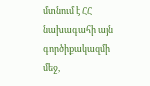մտնում է ՀՀ նախագահի այն գործիքակազմի մեջ,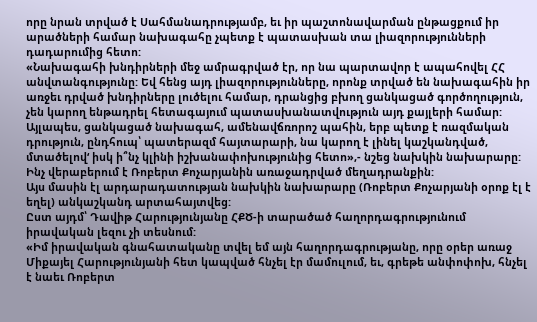որը նրան տրված է Սահմանադրությամբ, եւ իր պաշտոնավարման ընթացքում իր արածների համար նախագահը չպետք է պատասխան տա լիազորությունների դադարումից հետո:
«Նախագահի խնդիրների մեջ ամրագրված էր, որ նա պարտավոր է ապահովել ՀՀ անվտանգությունը: Եվ հենց այդ լիազորությունները, որոնք տրված են նախագահին իր առջեւ դրված խնդիրները լուծելու համար, դրանցից բխող ցանկացած գործողություն, չեն կարող ենթադրել հետագայում պատասխանատվություն այդ քայլերի համար: Այլապես, ցանկացած նախագահ, ամենավճռորոշ պահին, երբ պետք է ռազմական դրություն, ընդհուպ՝ պատերազմ հայտարարի, նա կարող է լինել կաշկանդված, մտածելով‘ իսկ ի՞նչ կլինի իշխանափոխությունից հետո»,- նշեց նախկին նախարարը:
Ինչ վերաբերում է Ռոբերտ Քոչարյանին առաջադրված մեղադրանքին:
Այս մասին էլ արդարադատության նախկին նախարարը (Ռոբերտ Քոչարյանի օրոք էլ է եղել) անկաշկանդ արտահայտվեց:
Ըստ այդմ՝ Դավիթ Հարությունյանը ՀՔԾ-ի տարածած հաղորդագրությունում իրավական լեզու չի տեսնում:
«Իմ իրավական գնահատականը տվել եմ այն հաղորդագրությանը, որը օրեր առաջ Միքայել Հարությունյանի հետ կապված հնչել էր մամուլում, եւ, գրեթե անփոփոխ, հնչել է նաեւ Ռոբերտ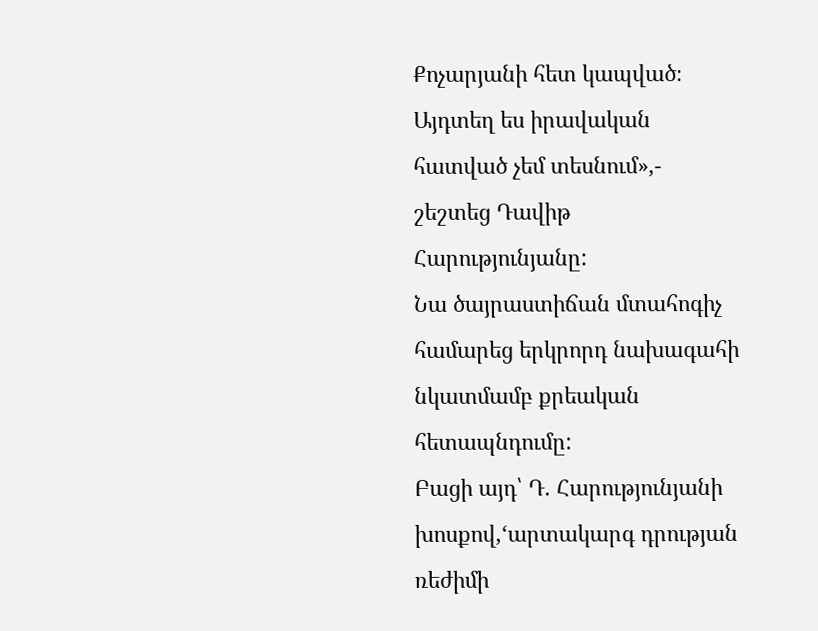Քոչարյանի հետ կապված։ Այդտեղ ես իրավական հատված չեմ տեսնում»,- շեշտեց Դավիթ Հարությունյանը:
Նա ծայրաստիճան մտահոգիչ համարեց երկրորդ նախագահի նկատմամբ քրեական հետապնդումը:
Բացի այդ՝ Դ. Հարությունյանի խոսքով,‘արտակարգ դրության ռեժիմի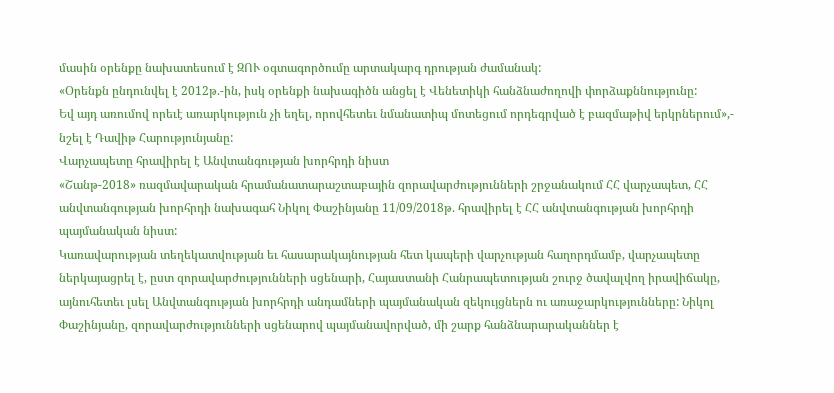մասին օրենքը նախատեսում է ԶՈՒ օգտագործումը արտակարգ դրության ժամանակ:
«Օրենքն ընդունվել է 2012թ.-ին, իսկ օրենքի նախագիծն անցել է Վենետիկի հանձնաժողովի փորձաքննությունը:
Եվ այդ առումով որեւէ առարկություն չի եղել, որովհետեւ նմանատիպ մոտեցում որդեգրված է բազմաթիվ երկրներում»,- նշել է Դավիթ Հարությունյանը:
Վարչապետը հրավիրել է Անվտանգության խորհրդի նիստ
«Շանթ-2018» ռազմավարական հրամանատարաշտաբային զորավարժությունների շրջանակում ՀՀ վարչապետ, ՀՀ անվտանգության խորհրդի նախագահ Նիկոլ Փաշինյանը 11/09/2018թ. հրավիրել է ՀՀ անվտանգության խորհրդի պայմանական նիստ:
Կառավարության տեղեկատվության եւ հասարակայնության հետ կապերի վարչության հաղորդմամբ, վարչապետը ներկայացրել է, ըստ զորավարժությունների սցենարի, Հայաստանի Հանրապետության շուրջ ծավալվող իրավիճակը, այնուհետեւ լսել Անվտանգության խորհրդի անդամների պայմանական զեկույցներն ու առաջարկությունները: Նիկոլ Փաշինյանը, զորավարժությունների սցենարով պայմանավորված, մի շարք հանձնարարականներ է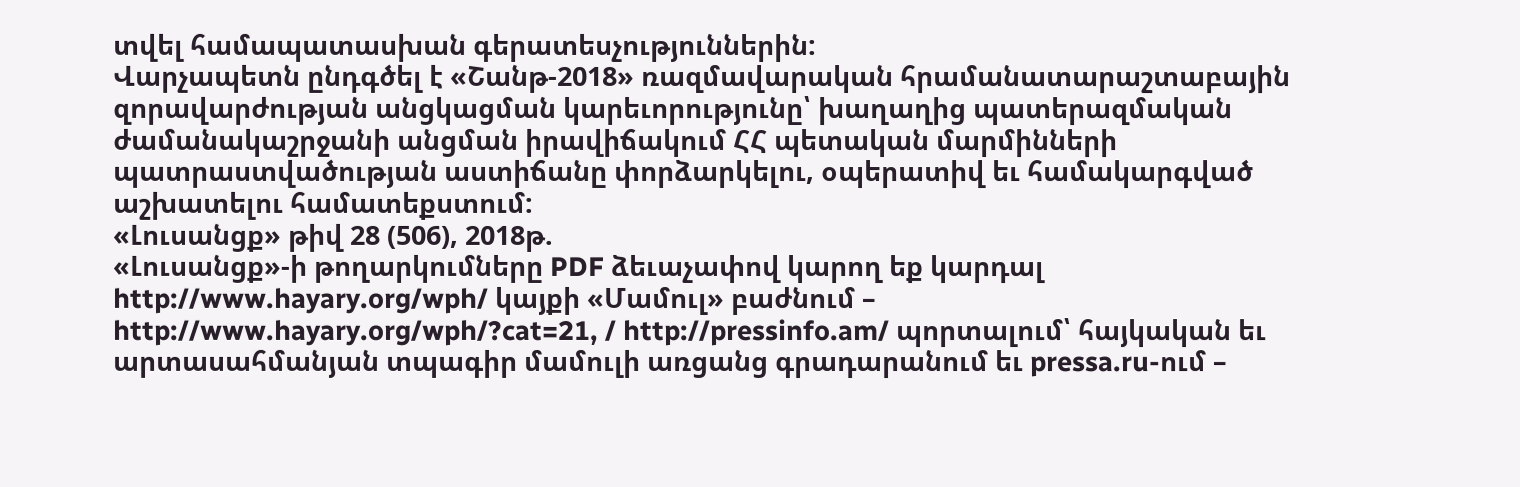տվել համապատասխան գերատեսչություններին:
Վարչապետն ընդգծել է «Շանթ-2018» ռազմավարական հրամանատարաշտաբային զորավարժության անցկացման կարեւորությունը՝ խաղաղից պատերազմական ժամանակաշրջանի անցման իրավիճակում ՀՀ պետական մարմինների պատրաստվածության աստիճանը փորձարկելու, օպերատիվ եւ համակարգված աշխատելու համատեքստում:
«Լուսանցք» թիվ 28 (506), 2018թ.
«Լուսանցք»-ի թողարկումները PDF ձեւաչափով կարող եք կարդալ http://www.hayary.org/wph/ կայքի «Մամուլ» բաժնում – http://www.hayary.org/wph/?cat=21, / http://pressinfo.am/ պորտալում՝ հայկական եւ արտասահմանյան տպագիր մամուլի առցանց գրադարանում եւ pressa.ru-ում –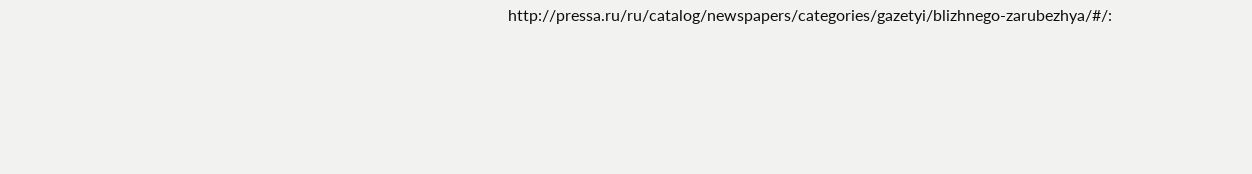http://pressa.ru/ru/catalog/newspapers/categories/gazetyi/blizhnego-zarubezhya/#/: